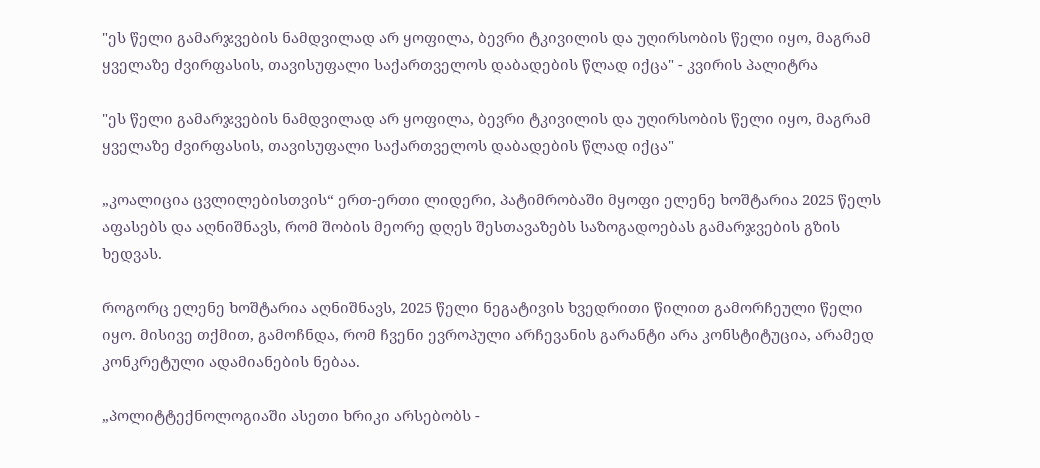"ეს წელი გამარჯვების ნამდვილად არ ყოფილა, ბევრი ტკივილის და უღირსობის წელი იყო, მაგრამ ყველაზე ძვირფასის, თავისუფალი საქართველოს დაბადების წლად იქცა" - კვირის პალიტრა

"ეს წელი გამარჯვების ნამდვილად არ ყოფილა, ბევრი ტკივილის და უღირსობის წელი იყო, მაგრამ ყველაზე ძვირფასის, თავისუფალი საქართველოს დაბადების წლად იქცა"

„კოალიცია ცვლილებისთვის“ ერთ-ერთი ლიდერი, პატიმრობაში მყოფი ელენე ხოშტარია 2025 წელს აფასებს და აღნიშნავს, რომ შობის მეორე დღეს შესთავაზებს საზოგადოებას გამარჯვების გზის ხედვას.

როგორც ელენე ხოშტარია აღნიშნავს, 2025 წელი ნეგატივის ხვედრითი წილით გამორჩეული წელი იყო. მისივე თქმით, გამოჩნდა, რომ ჩვენი ევროპული არჩევანის გარანტი არა კონსტიტუცია, არამედ კონკრეტული ადამიანების ნებაა.

„პოლიტტექნოლოგიაში ასეთი ხრიკი არსებობს -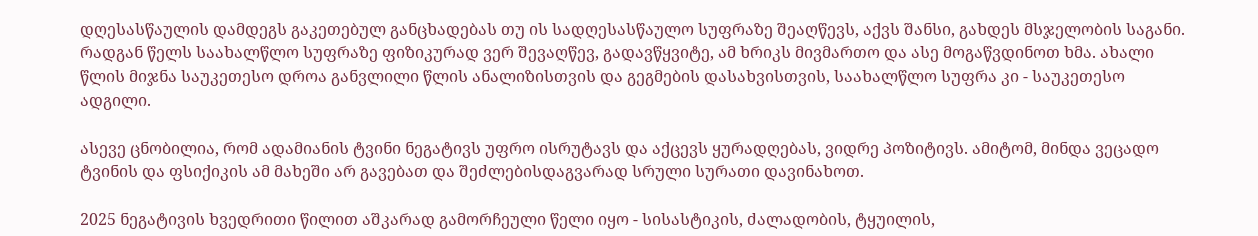დღესასწაულის დამდეგს გაკეთებულ განცხადებას თუ ის სადღესასწაულო სუფრაზე შეაღწევს, აქვს შანსი, გახდეს მსჯელობის საგანი. რადგან წელს საახალწლო სუფრაზე ფიზიკურად ვერ შევაღწევ, გადავწყვიტე, ამ ხრიკს მივმართო და ასე მოგაწვდინოთ ხმა. ახალი წლის მიჯნა საუკეთესო დროა განვლილი წლის ანალიზისთვის და გეგმების დასახვისთვის, საახალწლო სუფრა კი - საუკეთესო ადგილი.

ასევე ცნობილია, რომ ადამიანის ტვინი ნეგატივს უფრო ისრუტავს და აქცევს ყურადღებას, ვიდრე პოზიტივს. ამიტომ, მინდა ვეცადო ტვინის და ფსიქიკის ამ მახეში არ გავებათ და შეძლებისდაგვარად სრული სურათი დავინახოთ.

2025 ნეგატივის ხვედრითი წილით აშკარად გამორჩეული წელი იყო - სისასტიკის, ძალადობის, ტყუილის,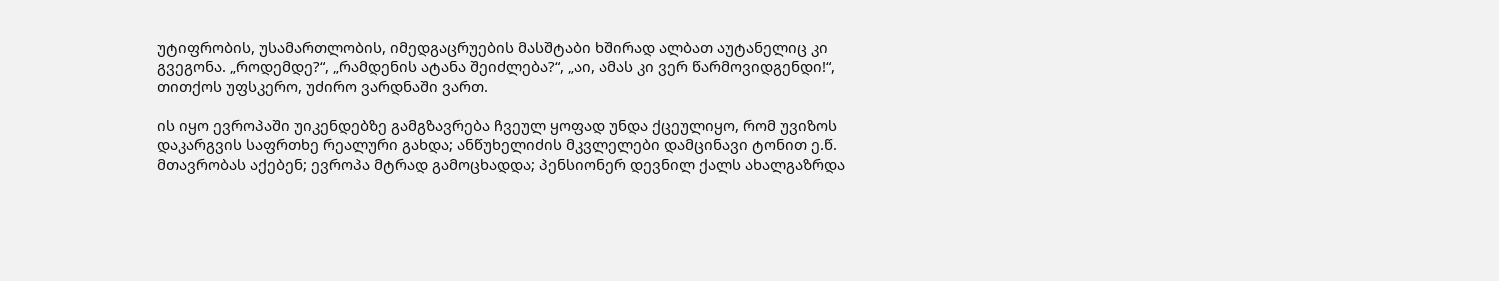უტიფრობის, უსამართლობის, იმედგაცრუების მასშტაბი ხშირად ალბათ აუტანელიც კი გვეგონა. „როდემდე?“, „რამდენის ატანა შეიძლება?“, „აი, ამას კი ვერ წარმოვიდგენდი!“, თითქოს უფსკერო, უძირო ვარდნაში ვართ.

ის იყო ევროპაში უიკენდებზე გამგზავრება ჩვეულ ყოფად უნდა ქცეულიყო, რომ უვიზოს დაკარგვის საფრთხე რეალური გახდა; ანწუხელიძის მკვლელები დამცინავი ტონით ე.წ. მთავრობას აქებენ; ევროპა მტრად გამოცხადდა; პენსიონერ დევნილ ქალს ახალგაზრდა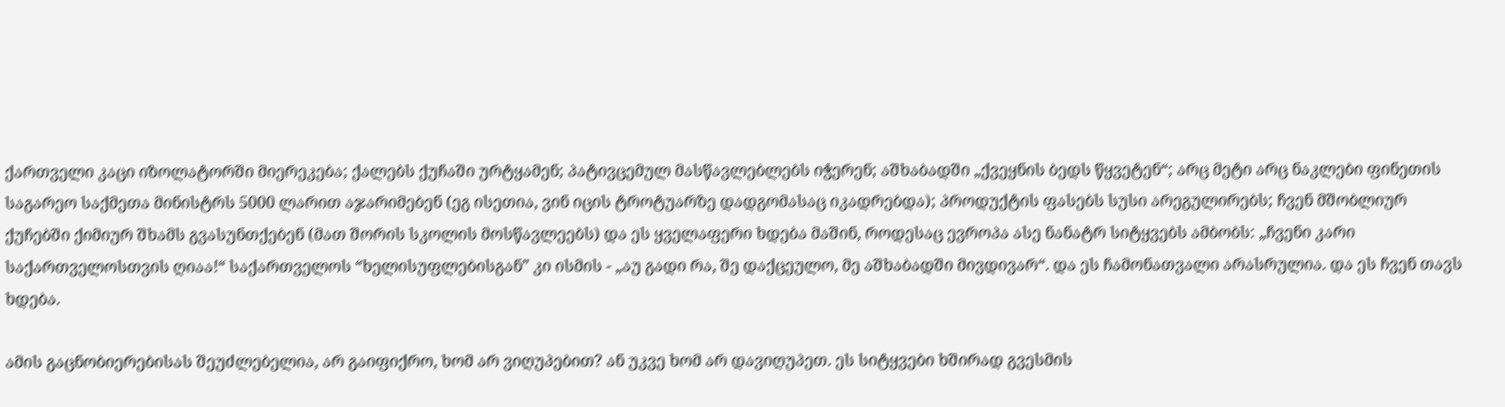ქართველი კაცი იზოლატორში მიერეკება; ქალებს ქუჩაში ურტყამენ; პატივცემულ მასწავლებლებს იჭერენ; აშხაბადში „ქვეყნის ბედს წყვეტენ“; არც მეტი არც ნაკლები ფინეთის საგარეო საქმეთა მინისტრს 5000 ლარით აჯარიმებენ (ეგ ისეთია, ვინ იცის ტროტუარზე დადგომასაც იკადრებდა); პროდუქტის ფასებს სუსი არეგულირებს; ჩვენ მშობლიურ ქუჩებში ქიმიურ შხამს გვასუნთქებენ (მათ შორის სკოლის მოსწავლეებს) და ეს ყველაფერი ხდება მაშინ, როდესაც ევროპა ასე ნანატრ სიტყვებს ამბობს: „ჩვენი კარი საქართველოსთვის ღიაა!“ საქართველოს “ხელისუფლებისგან” კი ისმის - „აუ გადი რა, შე დაქცეულო, მე აშხაბადში მივდივარ“. და ეს ჩამონათვალი არასრულია. და ეს ჩვენ თავს ხდება.

ამის გაცნობიერებისას შეუძლებელია, არ გაიფიქრო, ხომ არ ვიღუპებით? ან უკვე ხომ არ დავიღუპეთ. ეს სიტყვები ხშირად გვესმის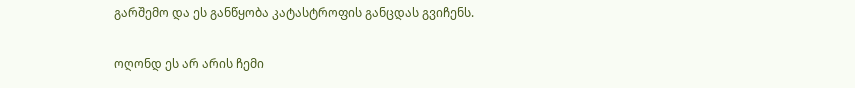გარშემო და ეს განწყობა კატასტროფის განცდას გვიჩენს.

ოღონდ ეს არ არის ჩემი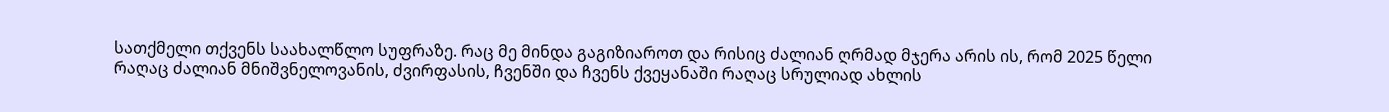სათქმელი თქვენს საახალწლო სუფრაზე. რაც მე მინდა გაგიზიაროთ და რისიც ძალიან ღრმად მჯერა არის ის, რომ 2025 წელი რაღაც ძალიან მნიშვნელოვანის, ძვირფასის, ჩვენში და ჩვენს ქვეყანაში რაღაც სრულიად ახლის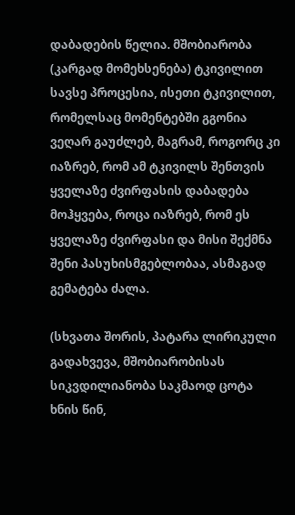დაბადების წელია. მშობიარობა (კარგად მომეხსენება) ტკივილით სავსე პროცესია, ისეთი ტკივილით, რომელსაც მომენტებში გგონია ვეღარ გაუძლებ, მაგრამ, როგორც კი იაზრებ, რომ ამ ტკივილს შენთვის ყველაზე ძვირფასის დაბადება მოჰყვება, როცა იაზრებ, რომ ეს ყველაზე ძვირფასი და მისი შექმნა შენი პასუხისმგებლობაა, ასმაგად გემატება ძალა.

(სხვათა შორის, პატარა ლირიკული გადახვევა, მშობიარობისას სიკვდილიანობა საკმაოდ ცოტა ხნის წინ,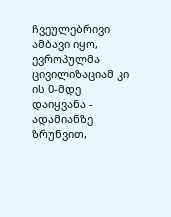ჩვეულებრივი ამბავი იყო, ევროპულმა ცივილიზაციამ კი ის 0-მდე დაიყვანა - ადამიანზე ზრუნვით,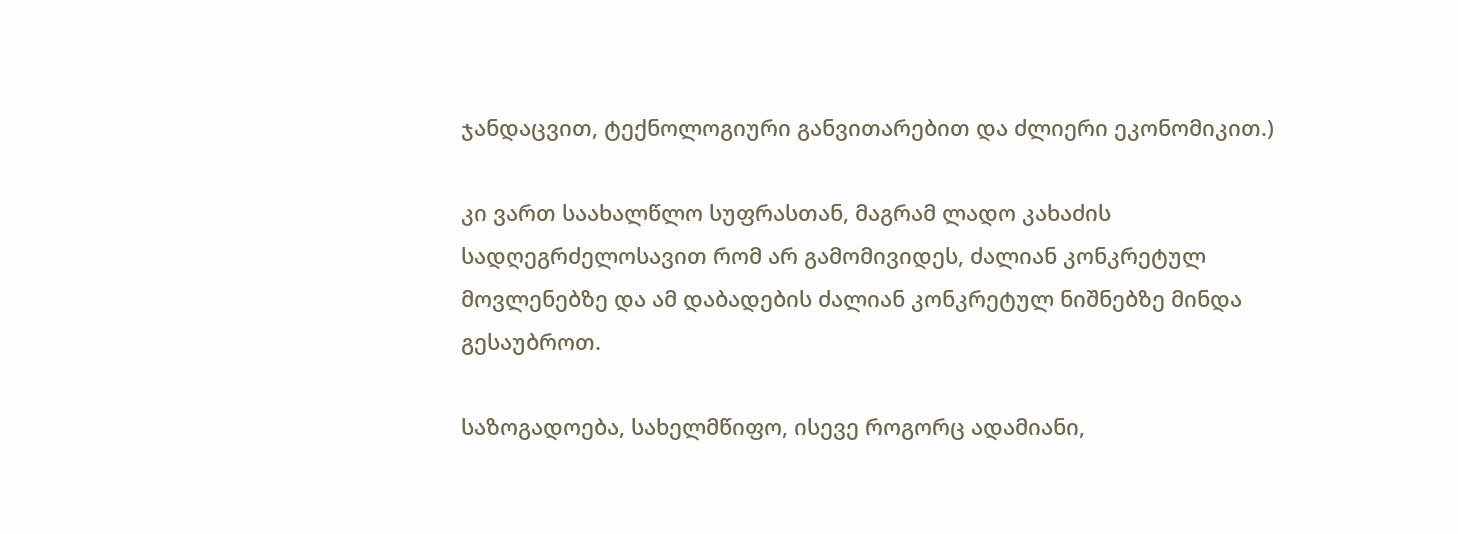ჯანდაცვით, ტექნოლოგიური განვითარებით და ძლიერი ეკონომიკით.)

კი ვართ საახალწლო სუფრასთან, მაგრამ ლადო კახაძის სადღეგრძელოსავით რომ არ გამომივიდეს, ძალიან კონკრეტულ მოვლენებზე და ამ დაბადების ძალიან კონკრეტულ ნიშნებზე მინდა გესაუბროთ.

საზოგადოება, სახელმწიფო, ისევე როგორც ადამიანი,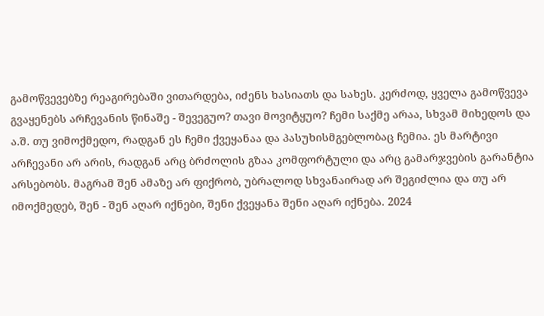გამოწვევებზე რეაგირებაში ვითარდება, იძენს ხასიათს და სახეს. კერძოდ, ყველა გამოწვევა გვაყენებს არჩევანის წინაშე - შევეგუო? თავი მოვიტყუო? ჩემი საქმე არაა, სხვამ მიხედოს და ა.შ. თუ ვიმოქმედო, რადგან ეს ჩემი ქვეყანაა და პასუხისმგებლობაც ჩემია. ეს მარტივი არჩევანი არ არის, რადგან არც ბრძოლის გზაა კომფორტული და არც გამარჯვების გარანტია არსებობს. მაგრამ შენ ამაზე არ ფიქრობ, უბრალოდ სხვანაირად არ შეგიძლია და თუ არ იმოქმედებ, შენ - შენ აღარ იქნები, შენი ქვეყანა შენი აღარ იქნება. 2024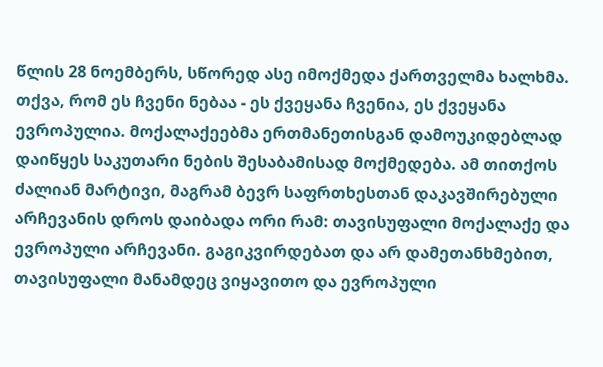წლის 28 ნოემბერს, სწორედ ასე იმოქმედა ქართველმა ხალხმა. თქვა, რომ ეს ჩვენი ნებაა - ეს ქვეყანა ჩვენია, ეს ქვეყანა ევროპულია. მოქალაქეებმა ერთმანეთისგან დამოუკიდებლად დაიწყეს საკუთარი ნების შესაბამისად მოქმედება. ამ თითქოს ძალიან მარტივი, მაგრამ ბევრ საფრთხესთან დაკავშირებული არჩევანის დროს დაიბადა ორი რამ: თავისუფალი მოქალაქე და ევროპული არჩევანი. გაგიკვირდებათ და არ დამეთანხმებით, თავისუფალი მანამდეც ვიყავითო და ევროპული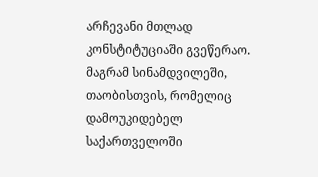არჩევანი მთლად კონსტიტუციაში გვეწერაო. მაგრამ სინამდვილეში, თაობისთვის, რომელიც დამოუკიდებელ საქართველოში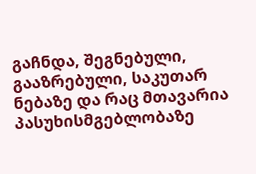გაჩნდა, შეგნებული, გააზრებული, საკუთარ ნებაზე და რაც მთავარია პასუხისმგებლობაზე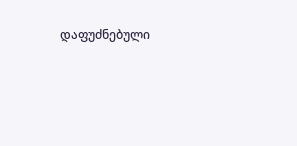დაფუძნებული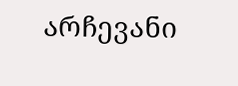არჩევანი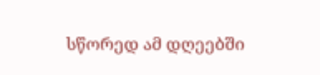სწორედ ამ დღეებში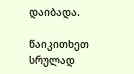დაიბადა.

წაიკითხეთ სრულად